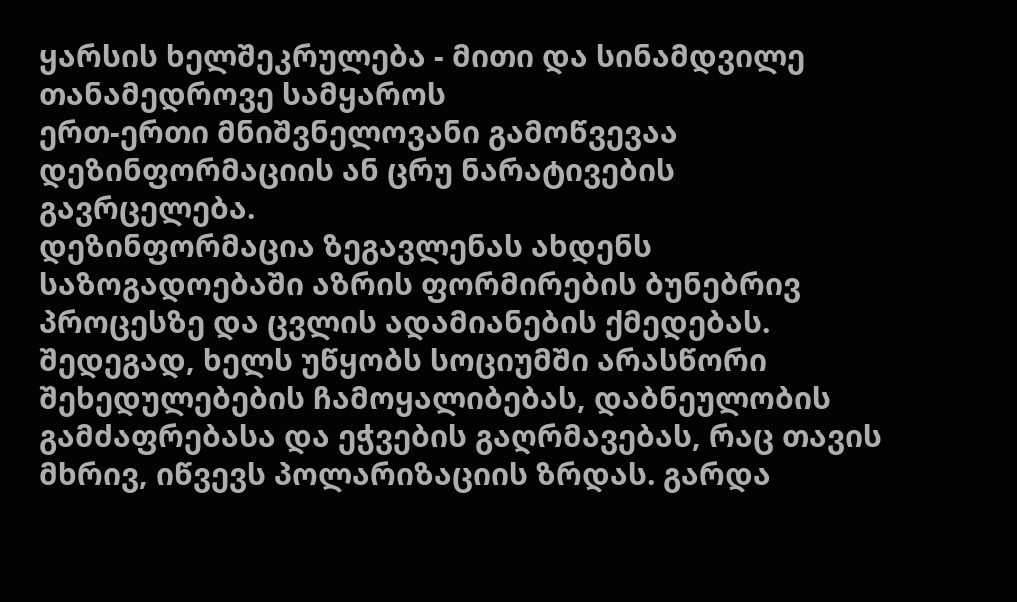ყარსის ხელშეკრულება - მითი და სინამდვილე
თანამედროვე სამყაროს
ერთ-ერთი მნიშვნელოვანი გამოწვევაა დეზინფორმაციის ან ცრუ ნარატივების
გავრცელება.
დეზინფორმაცია ზეგავლენას ახდენს საზოგადოებაში აზრის ფორმირების ბუნებრივ პროცესზე და ცვლის ადამიანების ქმედებას. შედეგად, ხელს უწყობს სოციუმში არასწორი შეხედულებების ჩამოყალიბებას, დაბნეულობის გამძაფრებასა და ეჭვების გაღრმავებას, რაც თავის მხრივ, იწვევს პოლარიზაციის ზრდას. გარდა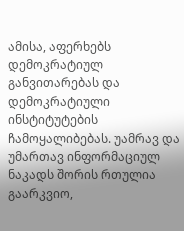ამისა, აფერხებს დემოკრატიულ განვითარებას და დემოკრატიული
ინსტიტუტების ჩამოყალიბებას. უამრავ და
უმართავ ინფორმაციულ ნაკადს შორის რთულია გაარკვიო,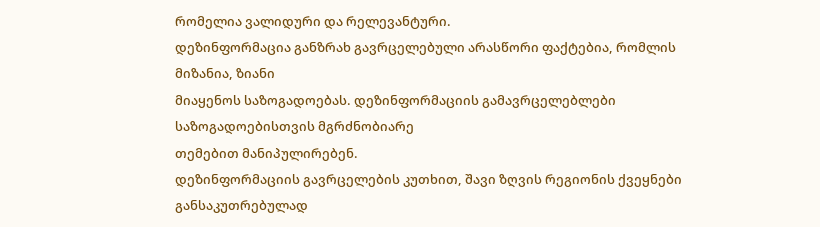რომელია ვალიდური და რელევანტური.
დეზინფორმაცია განზრახ გავრცელებული არასწორი ფაქტებია, რომლის მიზანია, ზიანი
მიაყენოს საზოგადოებას. დეზინფორმაციის გამავრცელებლები საზოგადოებისთვის მგრძნობიარე
თემებით მანიპულირებენ.
დეზინფორმაციის გავრცელების კუთხით, შავი ზღვის რეგიონის ქვეყნები განსაკუთრებულად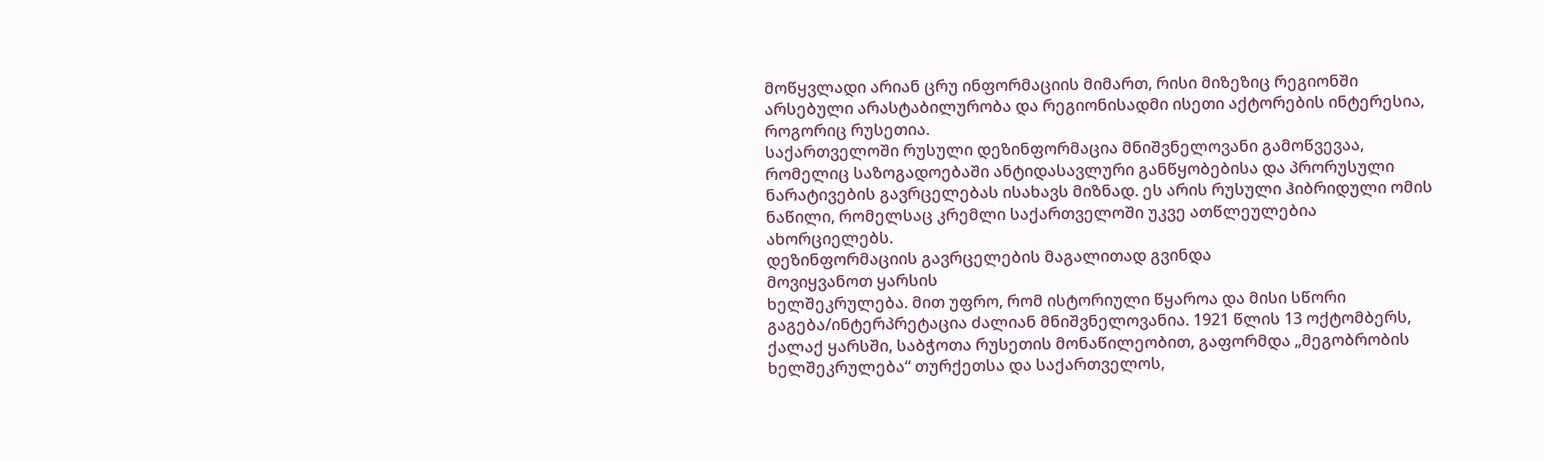მოწყვლადი არიან ცრუ ინფორმაციის მიმართ, რისი მიზეზიც რეგიონში არსებული არასტაბილურობა და რეგიონისადმი ისეთი აქტორების ინტერესია, როგორიც რუსეთია.
საქართველოში რუსული დეზინფორმაცია მნიშვნელოვანი გამოწვევაა, რომელიც საზოგადოებაში ანტიდასავლური განწყობებისა და პრორუსული ნარატივების გავრცელებას ისახავს მიზნად. ეს არის რუსული ჰიბრიდული ომის ნაწილი, რომელსაც კრემლი საქართველოში უკვე ათწლეულებია ახორციელებს.
დეზინფორმაციის გავრცელების მაგალითად გვინდა
მოვიყვანოთ ყარსის
ხელშეკრულება. მით უფრო, რომ ისტორიული წყაროა და მისი სწორი გაგება/ინტერპრეტაცია ძალიან მნიშვნელოვანია. 1921 წლის 13 ოქტომბერს, ქალაქ ყარსში, საბჭოთა რუსეთის მონაწილეობით, გაფორმდა „მეგობრობის ხელშეკრულება“ თურქეთსა და საქართველოს,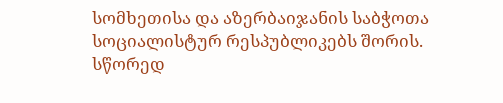სომხეთისა და აზერბაიჯანის საბჭოთა სოციალისტურ რესპუბლიკებს შორის. სწორედ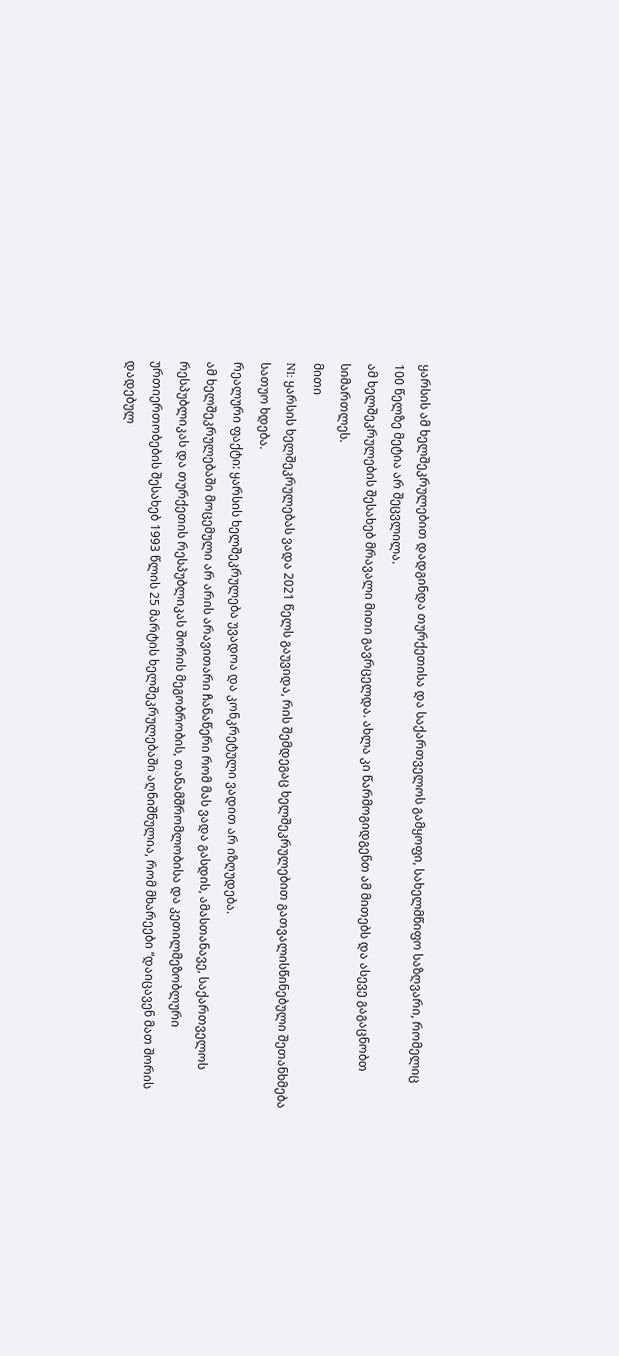ყარსის ამ ხელშეკრულებით დადგინდა თურქეთისა და საქართველოს გამყოფი, სახელმწიფო საზღვარი, რომელიც
100 წელზე მეტია არ შეცვლილა.
ამ ხელშეკრულების შესახებ მრავალი მითი გავრცელდა. ახლა კი წარმოგიდგენთ ამ მითებს და ასევე გაგაცნობთ სიმართლეს.
მითი
N1: ყარსის ხელშეკრულებას ვადა 2021 წელს გაუვიდა, რის შემდეგაც ხელშეკრულებით გათვალისწინებული შეთანხმება სათუო ხდება.
რეალური ფაქტი: ყარსის ხელშეკრულება უვადოა და კონკრეტული ვადით არ იზღუდება.
ამ ხელშეკრულებაში მოცემული არ არის არავითარი ჩანაწერი რომ მას ვადა გასდის, ამასთანავე, საქართველოს რესპუბლიკას და თურქეთის რესპუბლიკას შორის მეგობრობის, თანამშრომლობისა და კეთილმეზობლური ურთიერთობების შესახებ 1993 წლის 25 მარტის ხელშეკრულებაში აღნიშნულია, რომ მხარეები “დაიცავენ მათ შორის დადებულ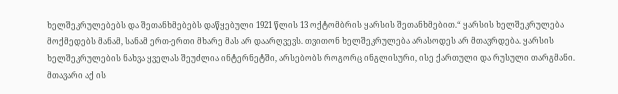ხელშეკრულებებს და შეთანხმებებს დაწყებული 1921 წლის 13 ოქტომბრის ყარსის შეთანხმებით.“ ყარსის ხელშეკრულება
მოქმედებს მანამ, სანამ ერთ-ერთი მხარე მას არ დაარღვევს. თვითონ ხელშეკრულება არასოდეს არ მთავრდება. ყარსის ხელშეკრულების ნახვა ყველას შეუძლია ინტერნეტში, არსებობს როგორც ინგლისური, ისე ქართული და რუსული თარგმანი.
მთავარი აქ ის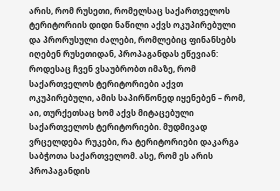არის, რომ რუსეთი, რომელსაც საქართველოს ტერიტორიის დიდი ნაწილი აქვს ოკუპირებული და პრორუსული ძალები, რომლებიც ფინანსებს იღებენ რუსეთიდან, პროპაგანდას ეწევიან: როდესაც ჩვენ ვსაუბრობთ იმაზე, რომ საქართველოს ტერიტორიები აქვთ ოკუპირებული, ამის საპირწონედ იყენებენ – რომ, აი, თურქეთსაც ხომ აქვს მიტაცებული საქართველოს ტერიტორიები. მუდმივად ვრცელდება რუკები, რა ტერიტორიები დაკარგა საბჭოთა საქართველომ. ასე, რომ ეს არის პროპაგანდის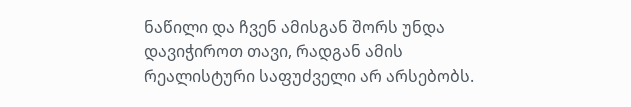ნაწილი და ჩვენ ამისგან შორს უნდა დავიჭიროთ თავი, რადგან ამის რეალისტური საფუძველი არ არსებობს.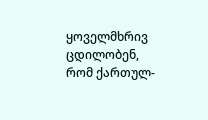ყოველმხრივ ცდილობენ, რომ ქართულ-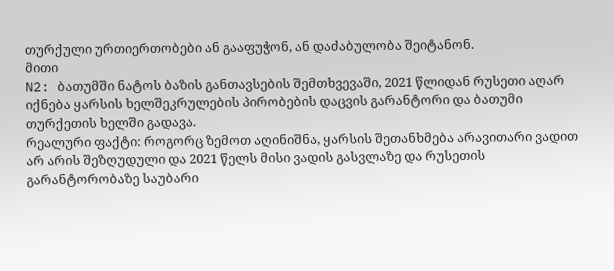თურქული ურთიერთობები ან გააფუჭონ, ან დაძაბულობა შეიტანონ.
მითი
N2: ბათუმში ნატოს ბაზის განთავსების შემთხვევაში, 2021 წლიდან რუსეთი აღარ იქნება ყარსის ხელშეკრულების პირობების დაცვის გარანტორი და ბათუმი თურქეთის ხელში გადავა.
რეალური ფაქტი: როგორც ზემოთ აღინიშნა, ყარსის შეთანხმება არავითარი ვადით არ არის შეზღუდული და 2021 წელს მისი ვადის გასვლაზე და რუსეთის გარანტორობაზე საუბარი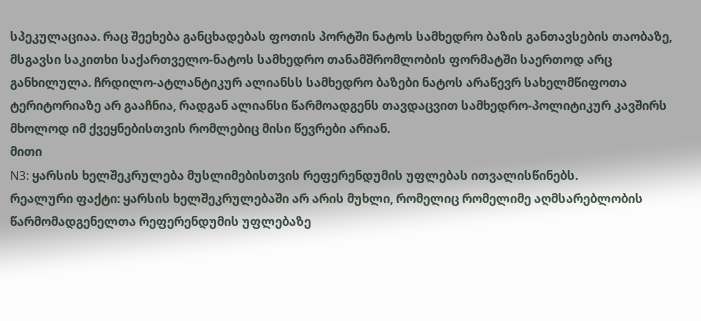სპეკულაციაა. რაც შეეხება განცხადებას ფოთის პორტში ნატოს სამხედრო ბაზის განთავსების თაობაზე, მსგავსი საკითხი საქართველო-ნატოს სამხედრო თანამშრომლობის ფორმატში საერთოდ არც განხილულა. ჩრდილო-ატლანტიკურ ალიანსს სამხედრო ბაზები ნატოს არაწევრ სახელმწიფოთა ტერიტორიაზე არ გააჩნია, რადგან ალიანსი წარმოადგენს თავდაცვით სამხედრო-პოლიტიკურ კავშირს მხოლოდ იმ ქვეყნებისთვის რომლებიც მისი წევრები არიან.
მითი
N3: ყარსის ხელშეკრულება მუსლიმებისთვის რეფერენდუმის უფლებას ითვალისწინებს.
რეალური ფაქტი: ყარსის ხელშეკრულებაში არ არის მუხლი, რომელიც რომელიმე აღმსარებლობის წარმომადგენელთა რეფერენდუმის უფლებაზე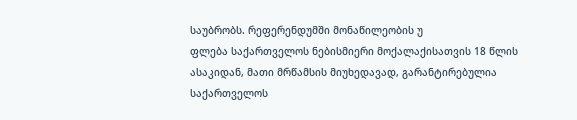საუბრობს. რეფერენდუმში მონაწილეობის უ
ფლება საქართველოს ნებისმიერი მოქალაქისათვის 18 წლის ასაკიდან, მათი მრწამსის მიუხედავად, გარანტირებულია საქართველოს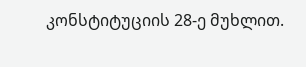კონსტიტუციის 28-ე მუხლით.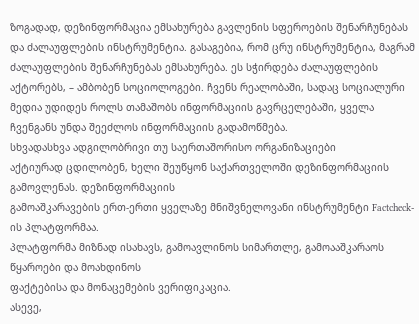ზოგადად, დეზინფორმაცია ემსახურება გავლენის სფეროების შენარჩუნებას და ძალაუფლების ინსტრუმენტია. გასაგებია, რომ ცრუ ინსტრუმენტია, მაგრამ ძალაუფლების შენარჩუნებას ემსახურება. ეს სჭირდება ძალაუფლების აქტორებს, – ამბობენ სოციოლოგები. ჩვენს რეალობაში, სადაც სოციალური მედია უდიდეს როლს თამაშობს ინფორმაციის გავრცელებაში, ყველა ჩვენგანს უნდა შეეძლოს ინფორმაციის გადამოწმება.
სხვადასხვა ადგილობრივი თუ საერთაშორისო ორგანიზაციები
აქტიურად ცდილობენ, ხელი შეუწყონ საქართველოში დეზინფორმაციის გამოვლენას. დეზინფორმაციის
გამოაშკარავების ერთ-ერთი ყველაზე მნიშვნელოვანი ინსტრუმენტი Factcheck-ის პლატფორმაა.
პლატფორმა მიზნად ისახავს, გამოავლინოს სიმართლე, გამოააშკარაოს წყაროები და მოახდინოს
ფაქტებისა და მონაცემების ვერიფიკაცია.
ასევე,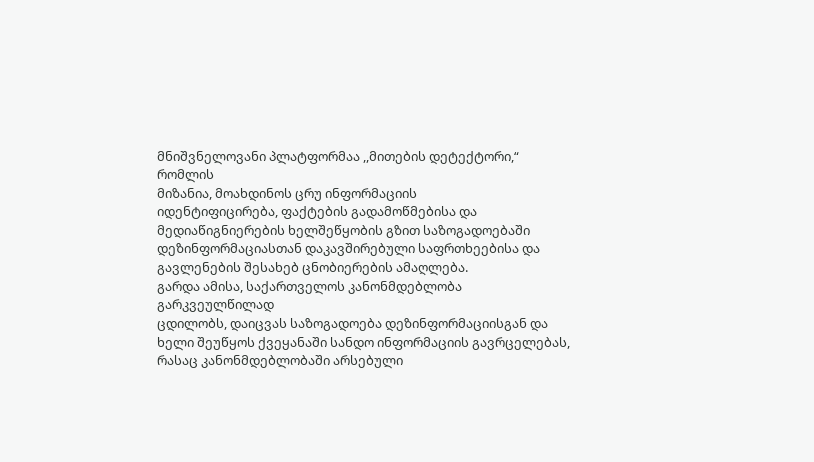მნიშვნელოვანი პლატფორმაა ,,მითების დეტექტორი,“ რომლის
მიზანია, მოახდინოს ცრუ ინფორმაციის
იდენტიფიცირება, ფაქტების გადამოწმებისა და მედიაწიგნიერების ხელშეწყობის გზით საზოგადოებაში
დეზინფორმაციასთან დაკავშირებული საფრთხეებისა და გავლენების შესახებ ცნობიერების ამაღლება.
გარდა ამისა, საქართველოს კანონმდებლობა გარკვეულწილად
ცდილობს, დაიცვას საზოგადოება დეზინფორმაციისგან და ხელი შეუწყოს ქვეყანაში სანდო ინფორმაციის გავრცელებას,
რასაც კანონმდებლობაში არსებული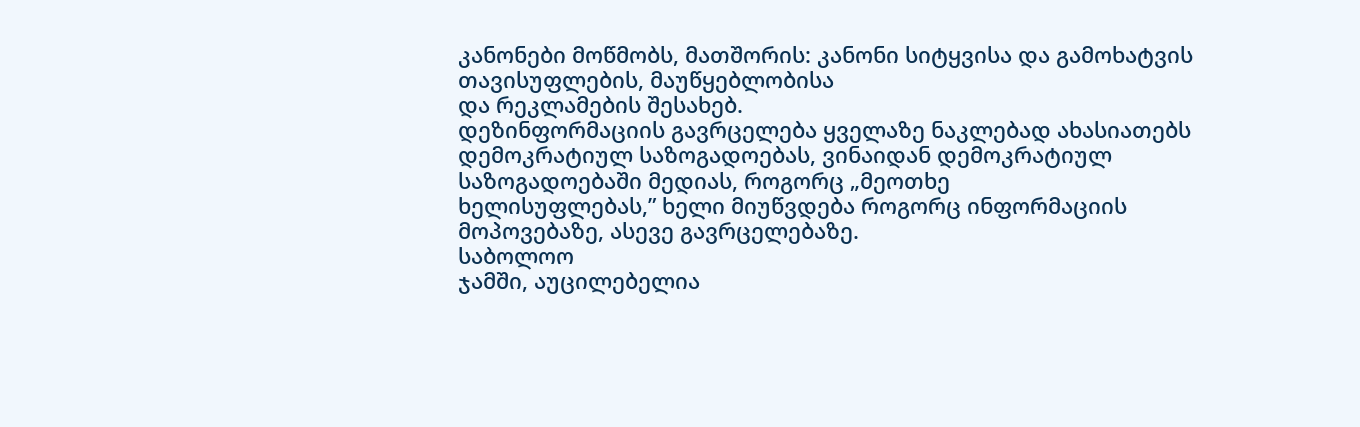კანონები მოწმობს, მათშორის: კანონი სიტყვისა და გამოხატვის თავისუფლების, მაუწყებლობისა
და რეკლამების შესახებ.
დეზინფორმაციის გავრცელება ყველაზე ნაკლებად ახასიათებს
დემოკრატიულ საზოგადოებას, ვინაიდან დემოკრატიულ საზოგადოებაში მედიას, როგორც „მეოთხე
ხელისუფლებას,” ხელი მიუწვდება როგორც ინფორმაციის მოპოვებაზე, ასევე გავრცელებაზე.
საბოლოო
ჯამში, აუცილებელია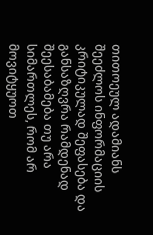თითოეულ ადამიანს შეეძლოს ინფორმაციის კრიტიკულად შეფასება და განსაზღვრა რამდენად შეესაბამება თუ არა სიმართლეს, რომ არ მოვიტყუოთ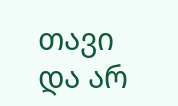თავი და არ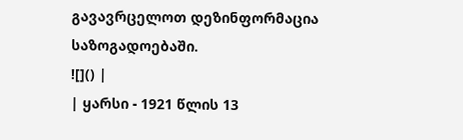გავავრცელოთ დეზინფორმაცია საზოგადოებაში.
![]() |
| ყარსი - 1921 წლის 13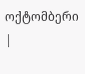ოქტომბერი |